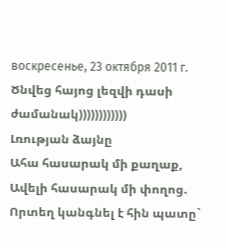воскресенье, 23 октября 2011 г.
Ծնվեց հայոց լեզվի դասի ժամանակ))))))))))))
Լռության ձայնը
Ահա հասարակ մի քաղաք,
Ավելի հասարակ մի փողոց.
Որտեղ կանգնել է հին պատը`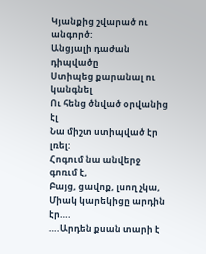Կյանքից շվարած ու անգործ:
Անցյալի դաժան դիպվածը
Ստիպեց քարանալ ու կանգնել
Ու հենց ծնված օրվանից էլ
Նա միշտ ստիպված էր լռել:
Հոգում նա անվերջ գոռւմ է,
Բայց, ցավոք, լսող չկա,
Միակ կարեկիցը արդին էր….
….Արդեն քսան տարի է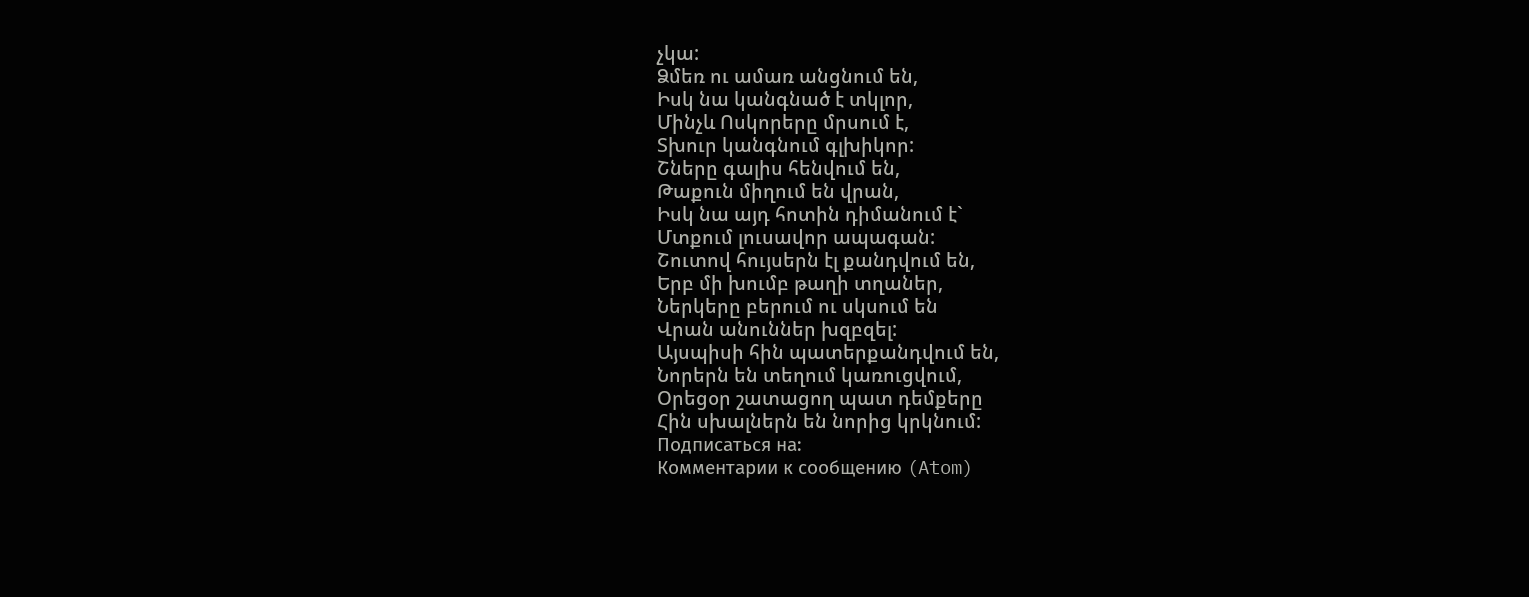չկա:
Ձմեռ ու ամառ անցնում են,
Իսկ նա կանգնած է տկլոր,
Մինչև Ոսկորերը մրսում է,
Տխուր կանգնում գլխիկոր:
Շները գալիս հենվում են,
Թաքուն միղում են վրան,
Իսկ նա այդ հոտին դիմանում է`
Մտքում լուսավոր ապագան:
Շուտով հույսերն էլ քանդվում են,
Երբ մի խումբ թաղի տղաներ,
Ներկերը բերում ու սկսում են
Վրան անուններ խզբզել:
Այսպիսի հին պատերքանդվում են,
Նորերն են տեղում կառուցվում,
Օրեցօր շատացող պատ դեմքերը
Հին սխալներն են նորից կրկնում:
Подписаться на:
Комментарии к сообщению (Atom)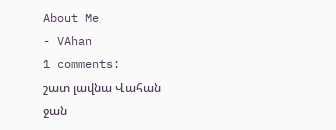About Me
- VAhan
1 comments:
շատ լավնա Վահան ջան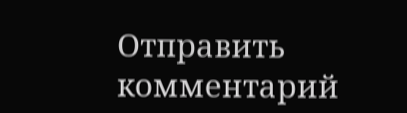Отправить комментарий